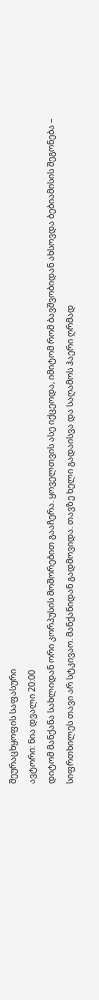შეურაცხყოფის საფასური
ავტორი: ნია დვალი 20:00
დიტომ მანქანა სახლიდან ორი კორპუსის მოშორებით გააჩერა. ყოველთვის ასე იქცეოდა, იმიტომ რომ ბავშვობიდან ახსოვდა ბებიამისის შეგონება – სიფრთხილეს თავი არ სტკივაო. მანქანიდან გადმოვიდა. თავზე ხელი გადაისვა და საღამოს ჰაერი ღრმად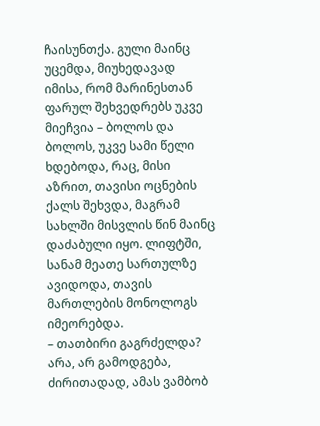ჩაისუნთქა. გული მაინც უცემდა, მიუხედავად იმისა, რომ მარინესთან ფარულ შეხვედრებს უკვე მიეჩვია – ბოლოს და ბოლოს, უკვე სამი წელი ხდებოდა, რაც, მისი აზრით, თავისი ოცნების ქალს შეხვდა, მაგრამ სახლში მისვლის წინ მაინც დაძაბული იყო. ლიფტში, სანამ მეათე სართულზე ავიდოდა, თავის მართლების მონოლოგს იმეორებდა.
– თათბირი გაგრძელდა? არა, არ გამოდგება, ძირითადად, ამას ვამბობ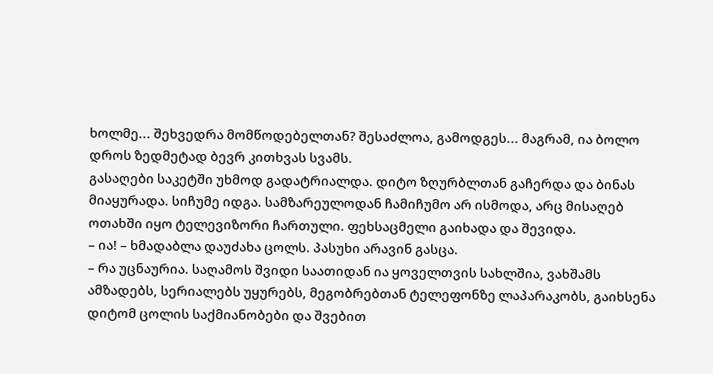ხოლმე... შეხვედრა მომწოდებელთან? შესაძლოა, გამოდგეს... მაგრამ, ია ბოლო დროს ზედმეტად ბევრ კითხვას სვამს.
გასაღები საკეტში უხმოდ გადატრიალდა. დიტო ზღურბლთან გაჩერდა და ბინას მიაყურადა. სიჩუმე იდგა. სამზარეულოდან ჩამიჩუმო არ ისმოდა, არც მისაღებ ოთახში იყო ტელევიზორი ჩართული. ფეხსაცმელი გაიხადა და შევიდა.
– ია! – ხმადაბლა დაუძახა ცოლს. პასუხი არავინ გასცა.
– რა უცნაურია. საღამოს შვიდი საათიდან ია ყოველთვის სახლშია, ვახშამს ამზადებს, სერიალებს უყურებს, მეგობრებთან ტელეფონზე ლაპარაკობს, გაიხსენა დიტომ ცოლის საქმიანობები და შვებით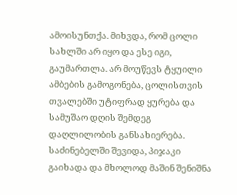ამოისუნთქა. მიხვდა, რომ ცოლი სახლში არ იყო და ესე იგი, გაუმართლა. არ მოუწევს ტყუილი ამბების გამოგონება, ცოლისთვის თვალებში უტიფრად ყურება და სამუშაო დღის შემდეგ დაღლილობის განსახიერება.
საძინებელში შევიდა, პიჯაკი გაიხადა და მხოლოდ მაშინ შენიშნა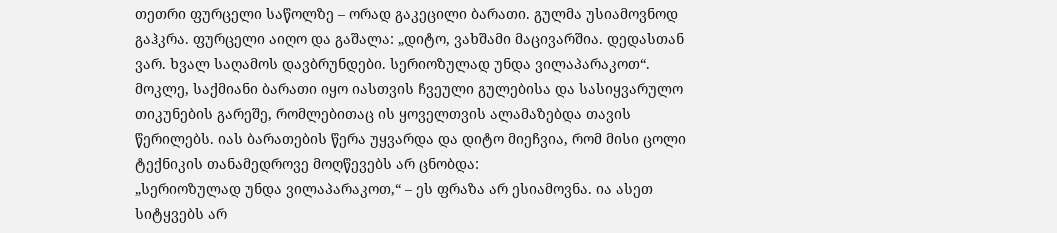თეთრი ფურცელი საწოლზე – ორად გაკეცილი ბარათი. გულმა უსიამოვნოდ გაჰკრა. ფურცელი აიღო და გაშალა: „დიტო, ვახშამი მაცივარშია. დედასთან ვარ. ხვალ საღამოს დავბრუნდები. სერიოზულად უნდა ვილაპარაკოთ“.
მოკლე, საქმიანი ბარათი იყო იასთვის ჩვეული გულებისა და სასიყვარულო თიკუნების გარეშე, რომლებითაც ის ყოველთვის ალამაზებდა თავის წერილებს. იას ბარათების წერა უყვარდა და დიტო მიეჩვია, რომ მისი ცოლი ტექნიკის თანამედროვე მოღწევებს არ ცნობდა:
„სერიოზულად უნდა ვილაპარაკოთ,“ – ეს ფრაზა არ ესიამოვნა. ია ასეთ სიტყვებს არ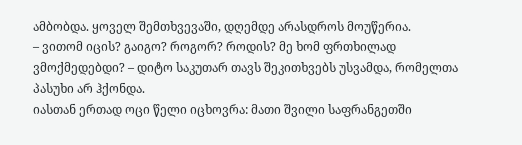ამბობდა. ყოველ შემთხვევაში, დღემდე არასდროს მოუწერია.
– ვითომ იცის? გაიგო? როგორ? როდის? მე ხომ ფრთხილად ვმოქმედებდი? – დიტო საკუთარ თავს შეკითხვებს უსვამდა, რომელთა პასუხი არ ჰქონდა.
იასთან ერთად ოცი წელი იცხოვრა: მათი შვილი საფრანგეთში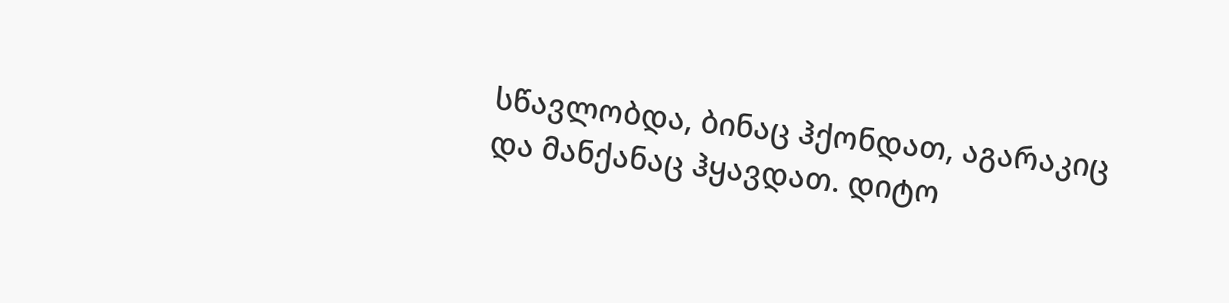სწავლობდა, ბინაც ჰქონდათ, აგარაკიც და მანქანაც ჰყავდათ. დიტო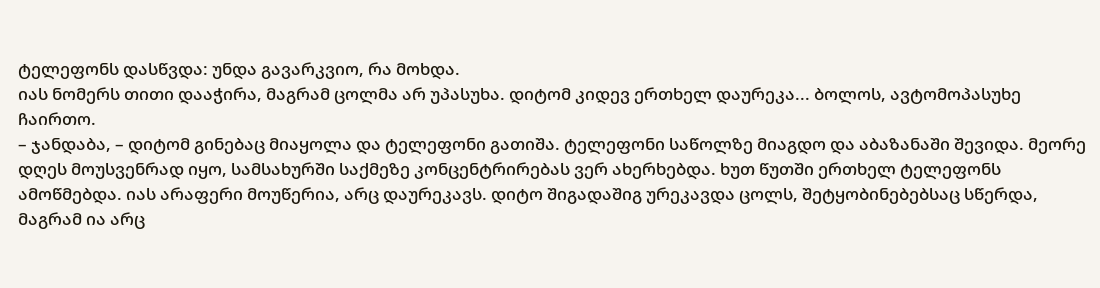ტელეფონს დასწვდა: უნდა გავარკვიო, რა მოხდა.
იას ნომერს თითი დააჭირა, მაგრამ ცოლმა არ უპასუხა. დიტომ კიდევ ერთხელ დაურეკა... ბოლოს, ავტომოპასუხე ჩაირთო.
– ჯანდაბა, – დიტომ გინებაც მიაყოლა და ტელეფონი გათიშა. ტელეფონი საწოლზე მიაგდო და აბაზანაში შევიდა. მეორე დღეს მოუსვენრად იყო, სამსახურში საქმეზე კონცენტრირებას ვერ ახერხებდა. ხუთ წუთში ერთხელ ტელეფონს ამოწმებდა. იას არაფერი მოუწერია, არც დაურეკავს. დიტო შიგადაშიგ ურეკავდა ცოლს, შეტყობინებებსაც სწერდა, მაგრამ ია არც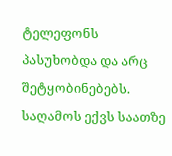ტელეფონს პასუხობდა და არც შეტყობინებებს. საღამოს ექვს საათზე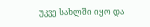უკვე სახლში იყო და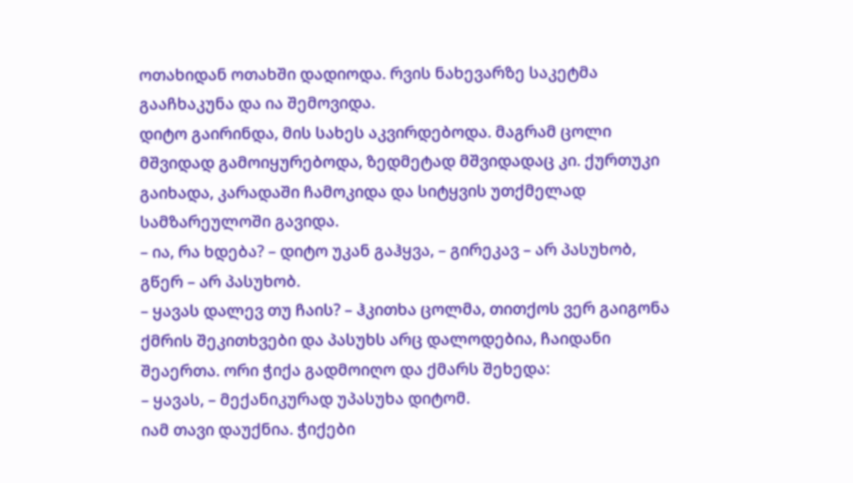ოთახიდან ოთახში დადიოდა. რვის ნახევარზე საკეტმა გააჩხაკუნა და ია შემოვიდა.
დიტო გაირინდა, მის სახეს აკვირდებოდა. მაგრამ ცოლი მშვიდად გამოიყურებოდა, ზედმეტად მშვიდადაც კი. ქურთუკი გაიხადა, კარადაში ჩამოკიდა და სიტყვის უთქმელად სამზარეულოში გავიდა.
– ია, რა ხდება? – დიტო უკან გაჰყვა, – გირეკავ – არ პასუხობ, გწერ – არ პასუხობ.
– ყავას დალევ თუ ჩაის? – ჰკითხა ცოლმა, თითქოს ვერ გაიგონა ქმრის შეკითხვები და პასუხს არც დალოდებია, ჩაიდანი შეაერთა. ორი ჭიქა გადმოიღო და ქმარს შეხედა:
– ყავას, – მექანიკურად უპასუხა დიტომ.
იამ თავი დაუქნია. ჭიქები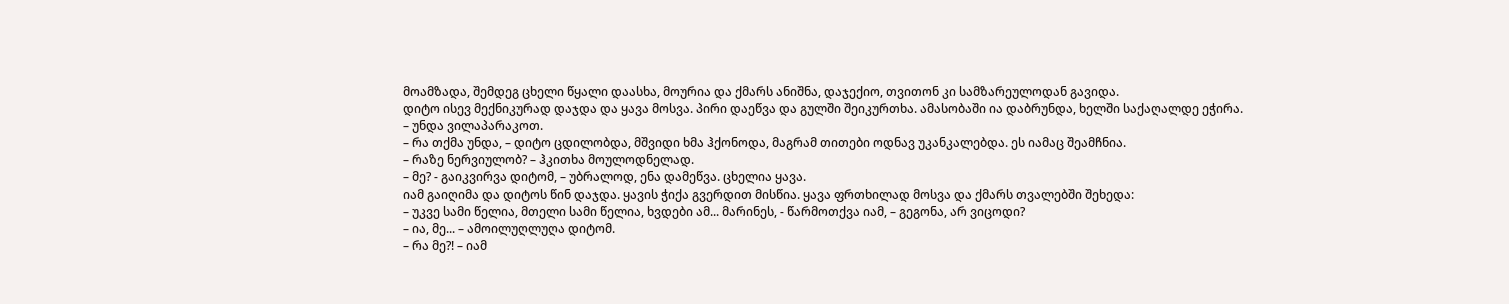მოამზადა, შემდეგ ცხელი წყალი დაასხა, მოურია და ქმარს ანიშნა, დაჯექიო, თვითონ კი სამზარეულოდან გავიდა.
დიტო ისევ მექნიკურად დაჯდა და ყავა მოსვა. პირი დაეწვა და გულში შეიკურთხა. ამასობაში ია დაბრუნდა, ხელში საქაღალდე ეჭირა.
– უნდა ვილაპარაკოთ.
– რა თქმა უნდა, – დიტო ცდილობდა, მშვიდი ხმა ჰქონოდა, მაგრამ თითები ოდნავ უკანკალებდა. ეს იამაც შეამჩნია.
– რაზე ნერვიულობ? – ჰკითხა მოულოდნელად.
– მე? - გაიკვირვა დიტომ, – უბრალოდ, ენა დამეწვა. ცხელია ყავა.
იამ გაიღიმა და დიტოს წინ დაჯდა. ყავის ჭიქა გვერდით მისწია. ყავა ფრთხილად მოსვა და ქმარს თვალებში შეხედა:
– უკვე სამი წელია, მთელი სამი წელია, ხვდები ამ... მარინეს, - წარმოთქვა იამ, – გეგონა, არ ვიცოდი?
– ია, მე... – ამოილუღლუღა დიტომ.
– რა მე?! – იამ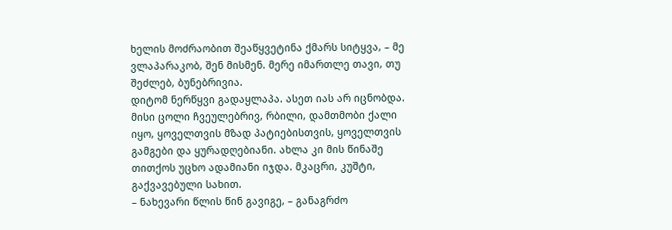ხელის მოძრაობით შეაწყვეტინა ქმარს სიტყვა, – მე ვლაპარაკობ, შენ მისმენ. მერე იმართლე თავი, თუ შეძლებ, ბუნებრივია.
დიტომ ნერწყვი გადაყლაპა. ასეთ იას არ იცნობდა. მისი ცოლი ჩვეულებრივ, რბილი, დამთმობი ქალი იყო, ყოველთვის მზად პატიებისთვის, ყოველთვის გამგები და ყურადღებიანი. ახლა კი მის წინაშე თითქოს უცხო ადამიანი იჯდა. მკაცრი, კუშტი, გაქვავებული სახით.
– ნახევარი წლის წინ გავიგე, – განაგრძო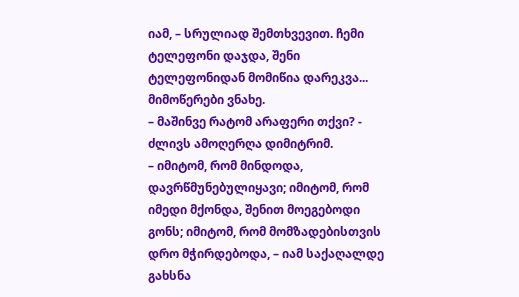იამ, – სრულიად შემთხვევით. ჩემი ტელეფონი დაჯდა, შენი ტელეფონიდან მომიწია დარეკვა... მიმოწერები ვნახე.
– მაშინვე რატომ არაფერი თქვი? - ძლივს ამოღერღა დიმიტრიმ.
– იმიტომ, რომ მინდოდა, დავრწმუნებულიყავი; იმიტომ, რომ იმედი მქონდა, შენით მოეგებოდი გონს; იმიტომ, რომ მომზადებისთვის დრო მჭირდებოდა, – იამ საქაღალდე გახსნა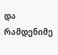და რამდენიმე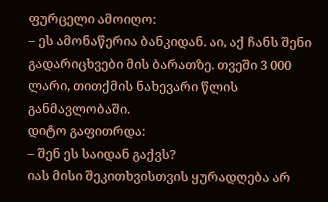ფურცელი ამოიღო:
– ეს ამონაწერია ბანკიდან. აი, აქ ჩანს შენი გადარიცხვები მის ბარათზე. თვეში 3 000 ლარი, თითქმის ნახევარი წლის განმავლობაში.
დიტო გაფითრდა:
– შენ ეს საიდან გაქვს?
იას მისი შეკითხვისთვის ყურადღება არ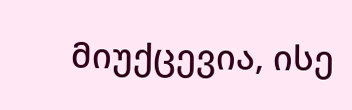მიუქცევია, ისე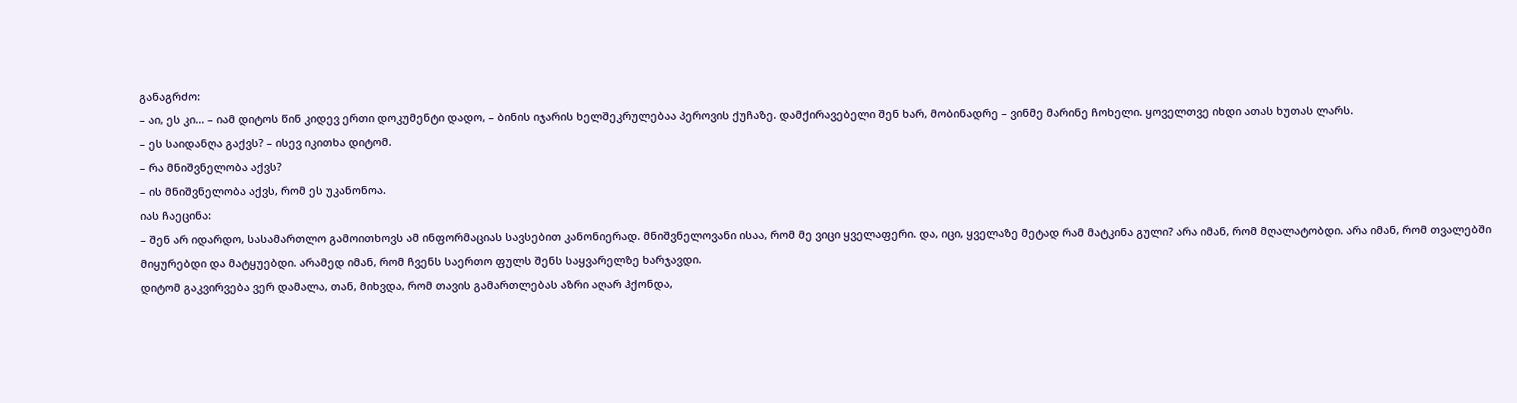განაგრძო:
– აი, ეს კი... – იამ დიტოს წინ კიდევ ერთი დოკუმენტი დადო, – ბინის იჯარის ხელშეკრულებაა პეროვის ქუჩაზე. დამქირავებელი შენ ხარ, მობინადრე – ვინმე მარინე ჩოხელი. ყოველთვე იხდი ათას ხუთას ლარს.
– ეს საიდანღა გაქვს? – ისევ იკითხა დიტომ.
– რა მნიშვნელობა აქვს?
– ის მნიშვნელობა აქვს, რომ ეს უკანონოა.
იას ჩაეცინა:
– შენ არ იდარდო, სასამართლო გამოითხოვს ამ ინფორმაციას სავსებით კანონიერად. მნიშვნელოვანი ისაა, რომ მე ვიცი ყველაფერი. და, იცი, ყველაზე მეტად რამ მატკინა გული? არა იმან, რომ მღალატობდი. არა იმან, რომ თვალებში მიყურებდი და მატყუებდი. არამედ იმან, რომ ჩვენს საერთო ფულს შენს საყვარელზე ხარჯავდი.
დიტომ გაკვირვება ვერ დამალა, თან, მიხვდა, რომ თავის გამართლებას აზრი აღარ ჰქონდა,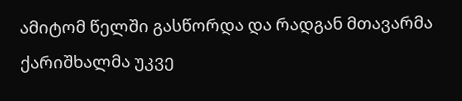ამიტომ წელში გასწორდა და რადგან მთავარმა ქარიშხალმა უკვე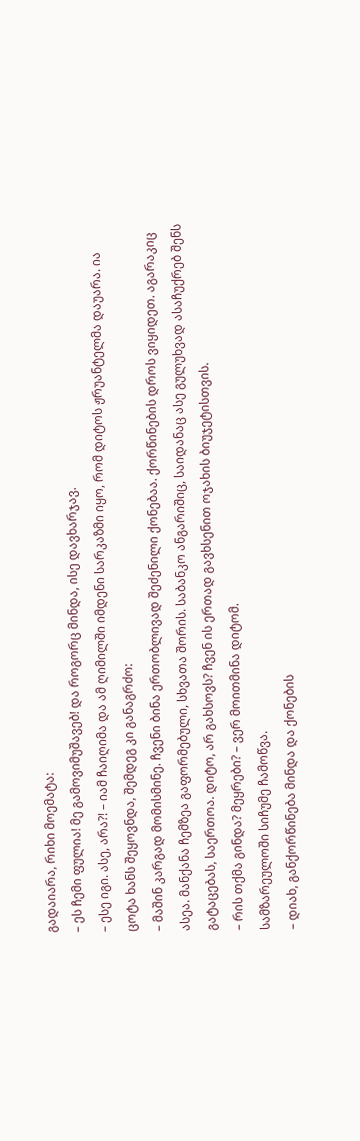გადაიარა, რიხი მოემატა:
– ეს ჩემი ფულია! მე გამოვიმუშავებ! და როგორც მინდა, ისე დავხარჯავ.
– ესე იგი. ასე, არა?! – იამ ჩაიღიმა და ამ ღიმილში იმდენი სარკაზმი იყო, რომ დიტოს ჟრუანტელმა დაუარა. ია ცოტა ხანს შეყოვნდა, შემდეგ კი განაგრძო:
– მაშინ კარგად მომისმინე. ჩვენი ბინა ერთობლივად შეძენილი ქონებაა. ქორწინების დროს ვიყიდეთ. აგარაკიც ასეა. მანქანა ჩემზეა გაფორმებული, სხვათა შორის. საბანკო ანგარიშიც, საიდანაც ასე გულუხვად ასაჩუქრებ შენს გატაცებას, საერთოა. დიტო, არ გახსოვს? ჩვენ ის ერთად გავხსენით ოჯახის ბიუჯეტისთვის.
– რის თქმა გინდა? მეყრები? – ვერ მოითმინა დიტომ.
სამზარეულოში სიჩუმე ჩამოწვა.
– დიახ, განქორწინება მინდა და ქონების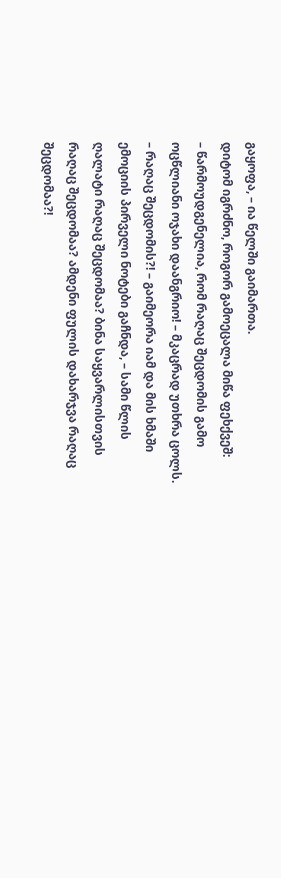გაყოფა, – ია წელში გაიმართა.
დიტომ იგრძნო, როგორ გამოეცალა მიწა ფეხქვეშ:
– წარმოუდგენელია, რომ რაღაც შეცდომის გამო ოცწლიანი ოჯახი დაანგრიო! – მკაცრად უთხრა ცოლს.
– რაღაც შეცდომის?! – გაიმეორა იამ და მის ხმაში ემოციის პირველი ნოტები გაჩნდა, – სამი წლის ღალატი რაღაც შეცდომაა? ბინა საყვარლისთვის რაღაც შეცდომაა? ამდენი ფულის დახარჯვა რაღაც შეცდომაა?!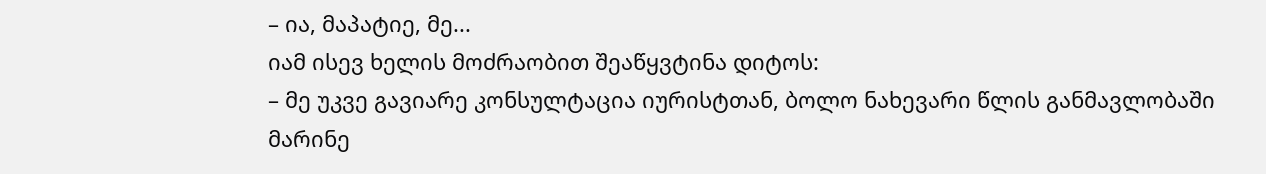– ია, მაპატიე, მე...
იამ ისევ ხელის მოძრაობით შეაწყვტინა დიტოს:
– მე უკვე გავიარე კონსულტაცია იურისტთან, ბოლო ნახევარი წლის განმავლობაში მარინე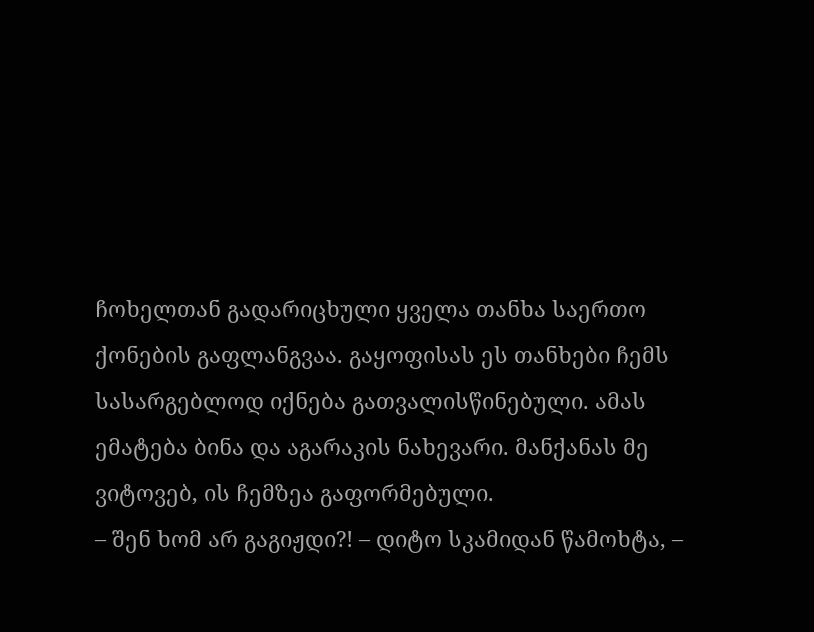ჩოხელთან გადარიცხული ყველა თანხა საერთო ქონების გაფლანგვაა. გაყოფისას ეს თანხები ჩემს სასარგებლოდ იქნება გათვალისწინებული. ამას ემატება ბინა და აგარაკის ნახევარი. მანქანას მე ვიტოვებ, ის ჩემზეა გაფორმებული.
– შენ ხომ არ გაგიჟდი?! – დიტო სკამიდან წამოხტა, –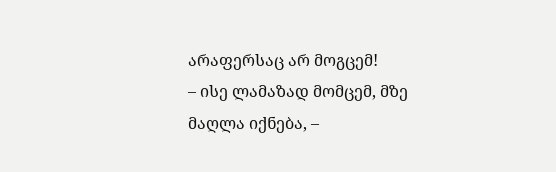არაფერსაც არ მოგცემ!
– ისე ლამაზად მომცემ, მზე მაღლა იქნება, –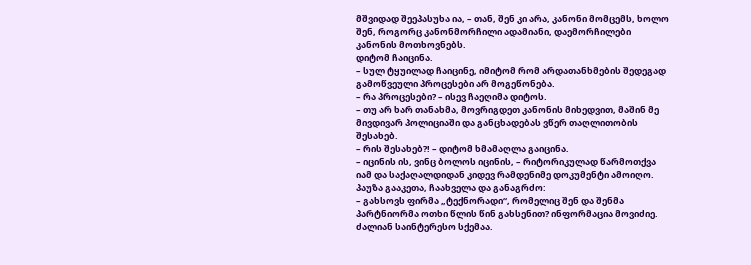მშვიდად შეეპასუხა ია, – თან, შენ კი არა, კანონი მომცემს, ხოლო შენ, როგორც კანონმორჩილი ადამიანი, დაემორჩილები კანონის მოთხოვნებს.
დიტომ ჩაიცინა.
– სულ ტყუილად ჩაიცინე, იმიტომ რომ არდათანხმების შედეგად გამოწვეული პროცესები არ მოგეწონება.
– რა პროცესები? – ისევ ჩაეღიმა დიტოს.
– თუ არ ხარ თანახმა, მოვრიგდეთ კანონის მიხედვით, მაშინ მე მივდივარ პოლიციაში და განცხადებას ვწერ თაღლითობის შესახებ.
– რის შესახებ?! – დიტომ ხმამაღლა გაიცინა.
– იცინის ის, ვინც ბოლოს იცინის, – რიტორიკულად წარმოთქვა იამ და საქაღალდიდან კიდევ რამდენიმე დოკუმენტი ამოიღო. პაუზა გააკეთა, ჩაახველა და განაგრძო:
– გახსოვს ფირმა „ტექნორადი“, რომელიც შენ და შენმა პარტნიორმა ოთხი წლის წინ გახსენით? ინფორმაცია მოვიძიე. ძალიან საინტერესო სქემაა.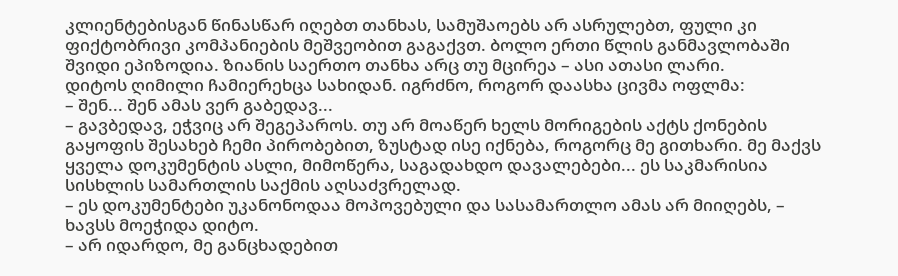კლიენტებისგან წინასწარ იღებთ თანხას, სამუშაოებს არ ასრულებთ, ფული კი ფიქტობრივი კომპანიების მეშვეობით გაგაქვთ. ბოლო ერთი წლის განმავლობაში შვიდი ეპიზოდია. ზიანის საერთო თანხა არც თუ მცირეა – ასი ათასი ლარი.
დიტოს ღიმილი ჩამიერეხცა სახიდან. იგრძნო, როგორ დაასხა ცივმა ოფლმა:
– შენ... შენ ამას ვერ გაბედავ...
– გავბედავ, ეჭვიც არ შეგეპაროს. თუ არ მოაწერ ხელს მორიგების აქტს ქონების გაყოფის შესახებ ჩემი პირობებით, ზუსტად ისე იქნება, როგორც მე გითხარი. მე მაქვს ყველა დოკუმენტის ასლი, მიმოწერა, საგადახდო დავალებები... ეს საკმარისია სისხლის სამართლის საქმის აღსაძვრელად.
– ეს დოკუმენტები უკანონოდაა მოპოვებული და სასამართლო ამას არ მიიღებს, – ხავსს მოეჭიდა დიტო.
– არ იდარდო, მე განცხადებით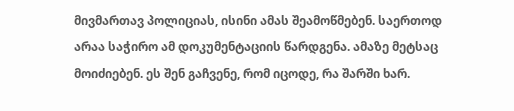მივმართავ პოლიციას, ისინი ამას შეამოწმებენ. საერთოდ არაა საჭირო ამ დოკუმენტაციის წარდგენა. ამაზე მეტსაც მოიძიებენ. ეს შენ გაჩვენე, რომ იცოდე, რა შარში ხარ.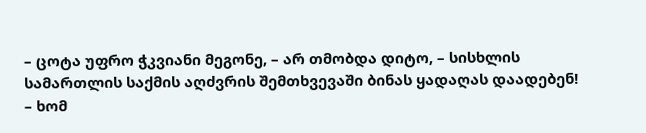– ცოტა უფრო ჭკვიანი მეგონე, – არ თმობდა დიტო, – სისხლის სამართლის საქმის აღძვრის შემთხვევაში ბინას ყადაღას დაადებენ!
– ხომ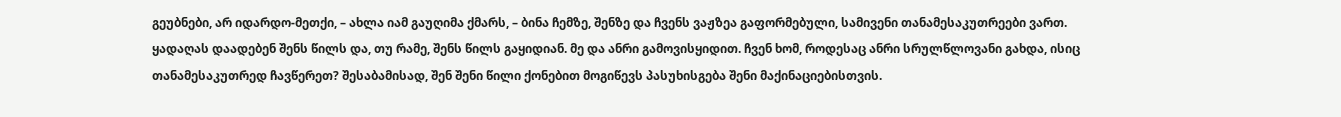გეუბნები, არ იდარდო-მეთქი, – ახლა იამ გაუღიმა ქმარს, – ბინა ჩემზე, შენზე და ჩვენს ვაჟზეა გაფორმებული, სამივენი თანამესაკუთრეები ვართ. ყადაღას დაადებენ შენს წილს და, თუ რამე, შენს წილს გაყიდიან. მე და ანრი გამოვისყიდით. ჩვენ ხომ, როდესაც ანრი სრულწლოვანი გახდა, ისიც თანამესაკუთრედ ჩავწერეთ? შესაბამისად, შენ შენი წილი ქონებით მოგიწევს პასუხისგება შენი მაქინაციებისთვის.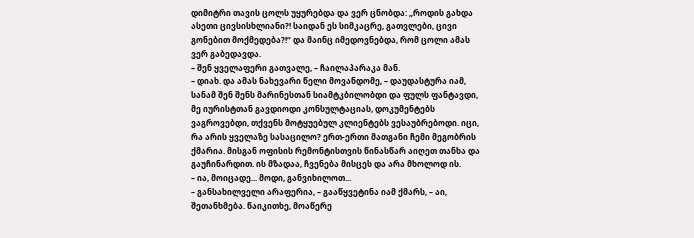დიმიტრი თავის ცოლს უყურებდა და ვერ ცნობდა: „როდის გახდა ასეთი ცივსისხლიანი?! საიდან ეს სიმკაცრე, გათვლები, ცივი გონებით მოქმედება?!“ და მაინც იმედოვნებდა, რომ ცოლი ამას ვერ გაბედავდა.
– შენ ყველაფერი გათვალე, – ჩაილაპარაკა მან.
– დიახ. და ამას ნახევარი წელი მოვანდომე, – დაუდასტურა იამ, სანამ შენ შენს მარინესთან სიამტკბილობდი და ფულს ფანტავდი, მე იურისტთან გავდიოდი კონსულტაციას, დოკუმენტებს ვაგროვებდი, თქვენს მოტყუებულ კლიენტებს ვესაუბრებოდი. იცი, რა არის ყველაზე სასაცილო? ერთ-ერთი მათგანი ჩემი მეგობრის ქმარია. მისგან ოფისის რემონტისთვის წინასწარ აიღეთ თანხა და გაუჩინარდით. ის მზადაა, ჩვენება მისცეს და არა მხოლოდ ის.
– ია, მოიცადე... მოდი, განვიხილოთ...
– განსახილველი არაფერია, – გააწყვეტინა იამ ქმარს, – აი, შეთანხმება. წაიკითხე, მოაწერე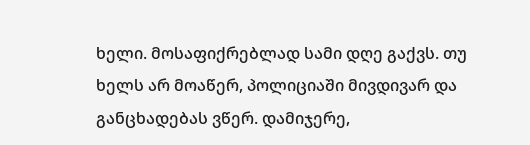ხელი. მოსაფიქრებლად სამი დღე გაქვს. თუ ხელს არ მოაწერ, პოლიციაში მივდივარ და განცხადებას ვწერ. დამიჯერე,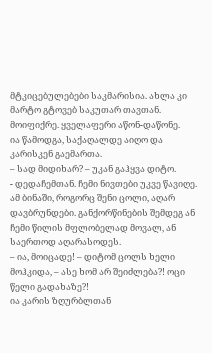მტკიცებულებები საკმარისია. ახლა კი მარტო გტოვებ საკუთარ თავთან. მოიფიქრე. ყველაფერი აწონ-დაწონე.
ია წამოდგა, საქაღალდე აიღო და კარისკენ გაემართა.
– სად მიდიხარ? – უკან გაჰყვა დიტო.
- დედაჩემთან. ჩემი ნივთები უკვე წავიღე. ამ ბინაში, როგორც შენი ცოლი, აღარ დავბრუნდები. განქორწინების შემდეგ ან ჩემი წილის მფლობელად მოვალ, ან საერთოდ აღარასოდეს.
– ია, მოიცადე! – დიტომ ცოლს ხელი მოჰკიდა, – ასე ხომ არ შეიძლება?! ოცი წელი გადახაზე?!
ია კარის ზღურბლთან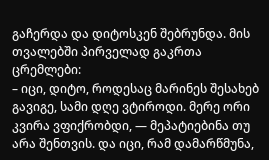გაჩერდა და დიტოსკენ შებრუნდა. მის თვალებში პირველად გაკრთა ცრემლები:
– იცი, დიტო, როდესაც მარინეს შესახებ გავიგე, სამი დღე ვტიროდი. მერე ორი კვირა ვფიქრობდი, — მეპატიებინა თუ არა შენთვის. და იცი, რამ დამარწმუნა,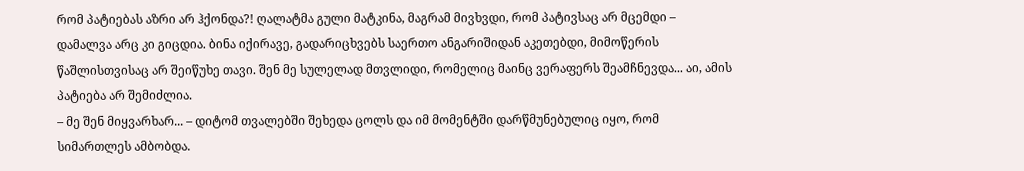რომ პატიებას აზრი არ ჰქონდა?! ღალატმა გული მატკინა, მაგრამ მივხვდი, რომ პატივსაც არ მცემდი – დამალვა არც კი გიცდია. ბინა იქირავე, გადარიცხვებს საერთო ანგარიშიდან აკეთებდი, მიმოწერის წაშლისთვისაც არ შეიწუხე თავი. შენ მე სულელად მთვლიდი, რომელიც მაინც ვერაფერს შეამჩნევდა... აი, ამის პატიება არ შემიძლია.
– მე შენ მიყვარხარ... – დიტომ თვალებში შეხედა ცოლს და იმ მომენტში დარწმუნებულიც იყო, რომ სიმართლეს ამბობდა.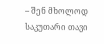– შენ მხოლოდ საკუთარი თავი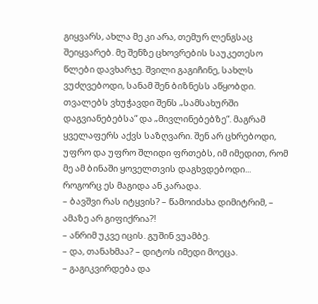გიყვარს, ახლა მე კი არა, თემურ ლენგსაც შეიყვარებ. მე შენზე ცხოვრების საუკეთესო წლები დავხარჯე. შვილი გაგიჩინე, სახლს ვუძღვებოდი, სანამ შენ ბიზნესს აწყობდი. თვალებს ვხუჭავდი შენს „სამსახურში დაგვიანებებსა“ და „მივლინებებზე“. მაგრამ ყველაფერს აქვს საზღვარი. შენ არ ცხრებოდი, უფრო და უფრო შლიდი ფრთებს, იმ იმედით, რომ მე ამ ბინაში ყოველთვის დაგხვდებოდი... როგორც ეს მაგიდა ან კარადა.
– ბავშვი რას იტყვის? – წამოიძახა დიმიტრიმ, – ამაზე არ გიფიქრია?!
– ანრიმ უკვე იცის. გუშინ ვუამბე.
– და, თანახმაა? – დიტოს იმედი მოეცა.
– გაგიკვირდება და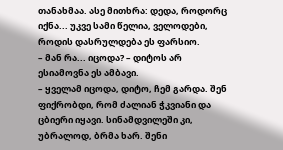თანახმაა. ასე მითხრა: დედა, როდორც იქნა... უკვე სამი წელია, ველოდები, როდის დასრულდება ეს ფარსიო.
– მან რა... იცოდა? – დიტოს არ ესიამოვნა ეს ამბავი.
– ყველამ იცოდა, დიტო, ჩემ გარდა. შენ ფიქრობდი, რომ ძალიან ჭკვიანი და ცბიერი იყავი. სინამდვილეში კი, უბრალოდ, ბრმა ხარ. შენი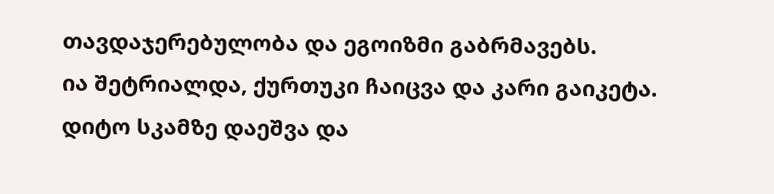თავდაჯერებულობა და ეგოიზმი გაბრმავებს.
ია შეტრიალდა, ქურთუკი ჩაიცვა და კარი გაიკეტა. დიტო სკამზე დაეშვა და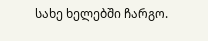სახე ხელებში ჩარგო.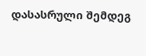დასასრული შემდეგ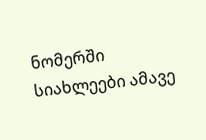ნომერში
სიახლეები ამავე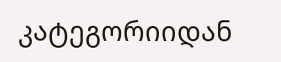კატეგორიიდან